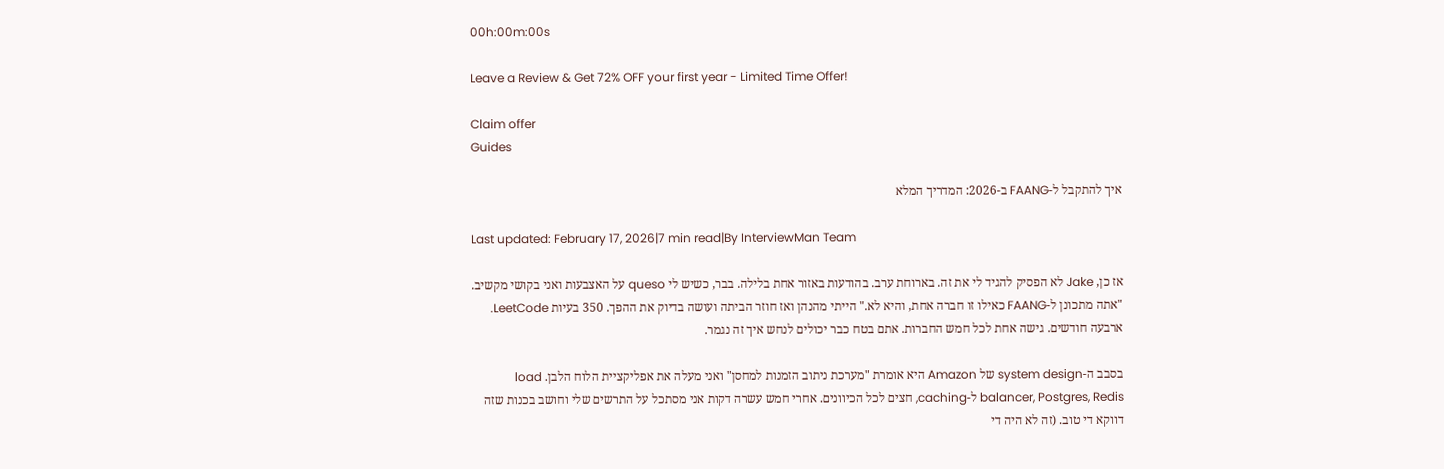00h:00m:00s

Leave a Review & Get 72% OFF your first year - Limited Time Offer!

Claim offer
Guides

איך להתקבל ל-FAANG ב-2026: המדריך המלא

Last updated: February 17, 2026|7 min read|By InterviewMan Team

אז כן, Jake לא הפסיק להגיד לי את זה. בארוחת ערב. בהודעות באזור אחת בלילה. בבר, כשיש לי queso על האצבעות ואני בקושי מקשיב. "אתה מתכונן ל-FAANG כאילו זו חברה אחת, והיא לא." הייתי מהנהן ואז חוזר הביתה ועושה בדיוק את ההפך. 350 בעיות LeetCode. ארבעה חודשים. גישה אחת לכל חמש החברות. אתם בטח כבר יכולים לנחש איך זה נגמר.

בסבב ה-system design של Amazon היא אומרת "מערכת ניתוב הזמנות למחסן" ואני מעלה את אפליקציית הלוח הלבן. load balancer, Postgres, Redis ל-caching, חצים לכל הכיוונים. אחרי חמש עשרה דקות אני מסתכל על התרשים שלי וחושב בכנות שזה דווקא די טוב. (זה לא היה די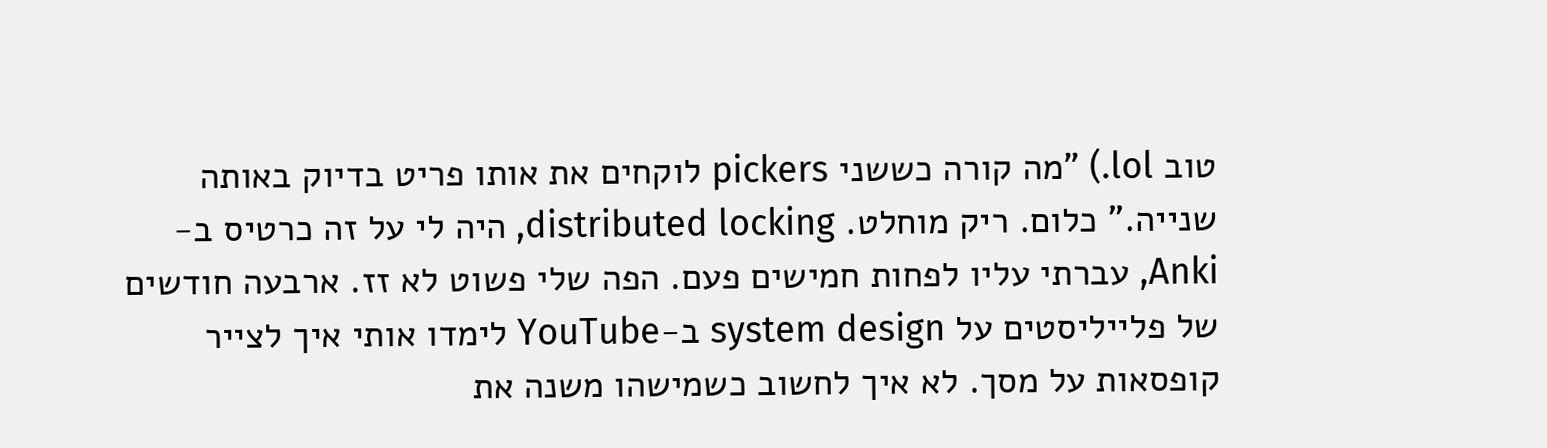טוב lol.) "מה קורה כששני pickers לוקחים את אותו פריט בדיוק באותה שנייה." כלום. ריק מוחלט. distributed locking, היה לי על זה כרטיס ב-Anki, עברתי עליו לפחות חמישים פעם. הפה שלי פשוט לא זז. ארבעה חודשים של פלייליסטים על system design ב-YouTube לימדו אותי איך לצייר קופסאות על מסך. לא איך לחשוב כשמישהו משנה את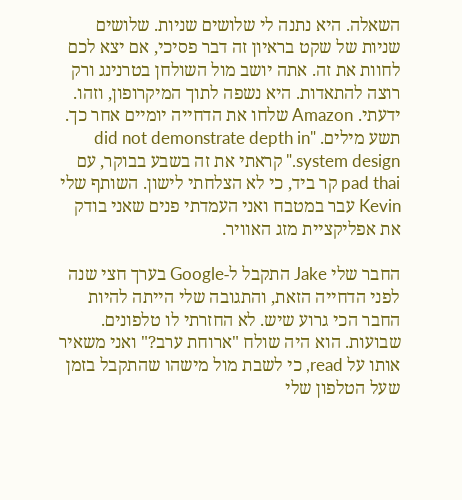השאלה. היא נתנה לי שלושים שניות. שלושים שניות של שקט בראיון זה דבר פסיכי, אם יצא לכם לחוות את זה. אתה יושב מול השולחן בטרנינג ורק רוצה להתאדות. היא נשפה לתוך המיקרופון, וזהו. ידעתי. Amazon שלחו את הדחייה יומיים אחר כך. תשע מילים. "did not demonstrate depth in system design." קראתי את זה בשבע בבוקר, עם pad thai קר ביד, כי לא הצלחתי לישון. השותף שלי Kevin עבר במטבח ואני העמדתי פנים שאני בודק את אפליקציית מזג האוויר.

החבר שלי Jake התקבל ל-Google בערך חצי שנה לפני הדחייה הזאת, והתגובה שלי הייתה להיות החבר הכי גרוע שיש. לא החזרתי לו טלפונים. שבועות. הוא היה שולח "ארוחת ערב?" ואני משאיר אותו על read, כי לשבת מול מישהו שהתקבל בזמן שעל הטלפון שלי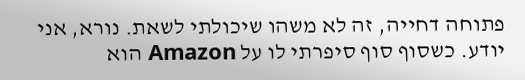פתוחה דחייה, זה לא משהו שיכולתי לשאת. נורא, אני יודע. כשסוף סוף סיפרתי לו על Amazon הוא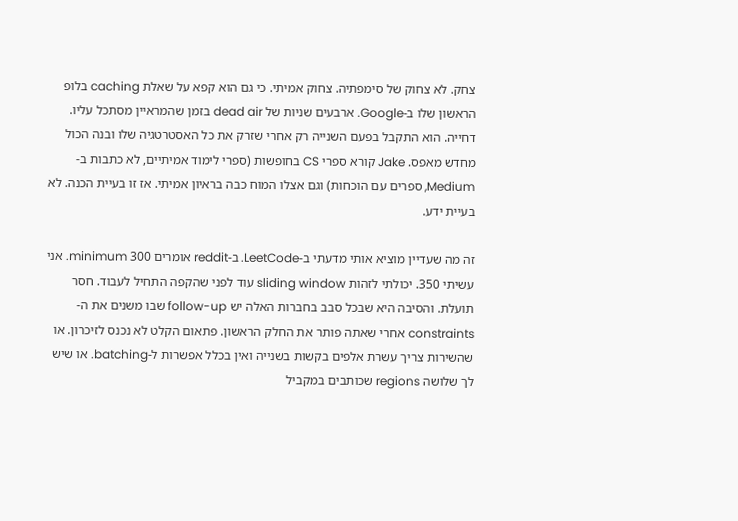צחק. לא צחוק של סימפתיה. צחוק אמיתי. כי גם הוא קפא על שאלת caching בלופ הראשון שלו ב-Google. ארבעים שניות של dead air בזמן שהמראיין מסתכל עליו. דחייה. הוא התקבל בפעם השנייה רק אחרי שזרק את כל האסטרטגיה שלו ובנה הכול מחדש מאפס. Jake קורא ספרי CS בחופשות (ספרי לימוד אמיתיים, לא כתבות ב-Medium, ספרים עם הוכחות) וגם אצלו המוח כבה בראיון אמיתי. אז זו בעיית הכנה. לא בעיית ידע.

זה מה שעדיין מוציא אותי מדעתי ב-LeetCode. ב-reddit אומרים 300 minimum. אני עשיתי 350. יכולתי לזהות sliding window עוד לפני שהקפה התחיל לעבוד. חסר תועלת. והסיבה היא שבכל סבב בחברות האלה יש follow-up שבו משנים את ה-constraints אחרי שאתה פותר את החלק הראשון. פתאום הקלט לא נכנס לזיכרון. או שהשירות צריך עשרת אלפים בקשות בשנייה ואין בכלל אפשרות ל-batching. או שיש לך שלושה regions שכותבים במקביל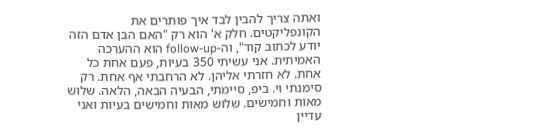ואתה צריך להבין לבד איך פותרים את הקונפליקטים. חלק א' הוא רק "האם הבן אדם הזה יודע לכתוב קוד", וה-follow-up הוא ההערכה האמיתית. אני עשיתי 350 בעיות, פעם אחת כל אחת. לא חזרתי אליהן. לא הרחבתי אף אחת. רק סימנתי וי. ביפ, סיימתי, הבעיה הבאה, הלאה. שלוש מאות וחמישים. שלוש מאות וחמישים בעיות ואני עדיין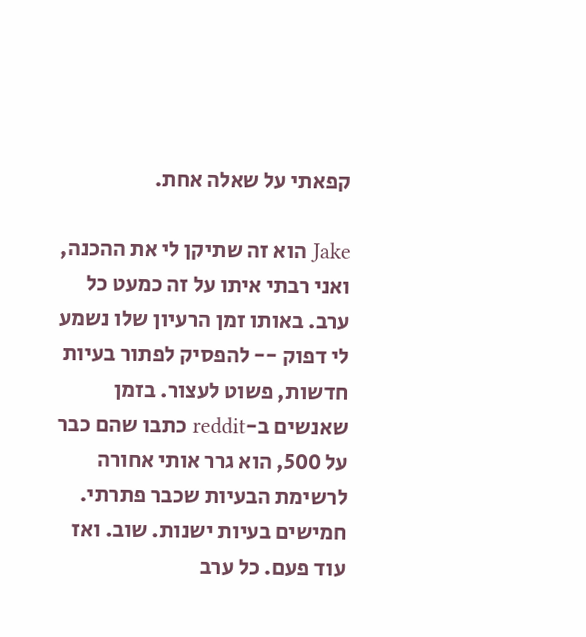קפאתי על שאלה אחת.

Jake הוא זה שתיקן לי את ההכנה, ואני רבתי איתו על זה כמעט כל ערב. באותו זמן הרעיון שלו נשמע לי דפוק -- להפסיק לפתור בעיות חדשות, פשוט לעצור. בזמן שאנשים ב-reddit כתבו שהם כבר על 500, הוא גרר אותי אחורה לרשימת הבעיות שכבר פתרתי. חמישים בעיות ישנות. שוב. ואז עוד פעם. כל ערב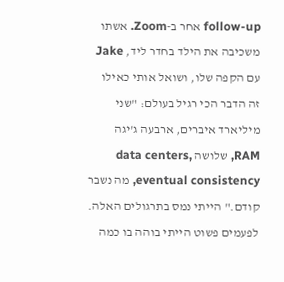follow-up אחר ב-Zoom. אשתו משכיבה את הילד בחדר ליד, Jake עם הקפה שלו, ושואל אותי כאילו זה הדבר הכי רגיל בעולם: "שני מיליארד איברים, ארבעה ג'יגה RAM, שלושה data centers, eventual consistency, מה נשבר קודם." הייתי נמס בתרגולים האלה. לפעמים פשוט הייתי בוהה בו כמה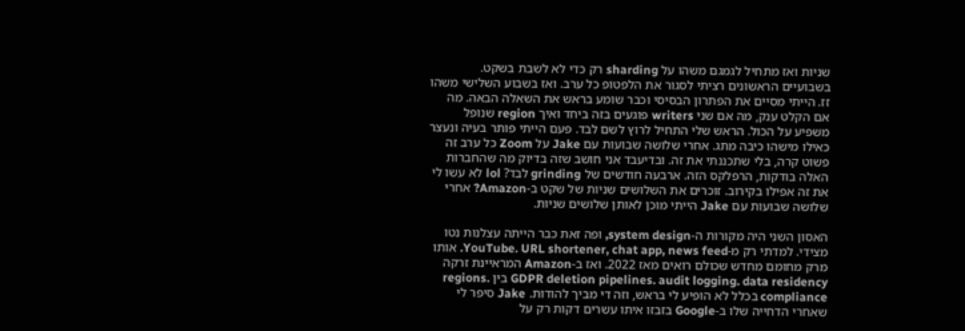שניות ואז מתחיל לגמגם משהו על sharding רק כדי לא לשבת בשקט. בשבועיים הראשונים רציתי לסגור את הלפטופ כל ערב. ואז בשבוע השלישי משהו זז. הייתי מסיים את הפתרון הבסיסי וכבר שומע בראש את השאלה הבאה. מה אם הקלט ענק, מה אם שני writers פוגעים בזה ביחד ואיך region שנופל משפיע על הכול. הראש שלי התחיל לרוץ לשם לבד. פעם הייתי פותר בעיה ונעצר כאילו מישהו כיבה מתג. אחרי שלושה שבועות עם Jake על Zoom כל ערב זה פשוט קרה, בלי שתכננתי את זה. ובדיעבד אני חושב שזה בדיוק מה שהחברות האלה בודקות, הרפלקס הזה. ארבעה חודשים של grinding לבד? lol לא עשו לי את זה אפילו בקירוב. זוכרים את השלושים שניות של שקט ב-Amazon? אחרי שלושה שבועות עם Jake הייתי מוכן לאותן שלושים שניות.

האסון השני היה מקורות ה-system design, ופה זאת כבר הייתה עצלנות נטו מצידי. למדתי רק מ-YouTube. URL shortener, chat app, news feed. אותו מרק מחומם מחדש שכולם רואים מאז 2022. ואז ב-Amazon המראיינת זרקה GDPR deletion pipelines. audit logging. data residency בין regions. compliance בכלל לא הופיע לי בראש, וזה די מביך להודות. Jake סיפר לי שאחרי הדחייה שלו ב-Google בזבזו איתו עשרים דקות רק על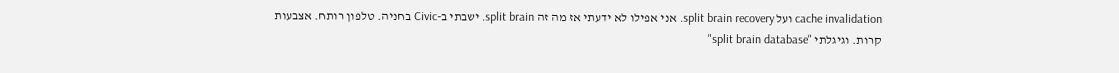cache invalidation ועל split brain recovery. אני אפילו לא ידעתי אז מה זה split brain. ישבתי ב-Civic בחניה. טלפון רותח. אצבעות קרות. וגיגלתי "split brain database"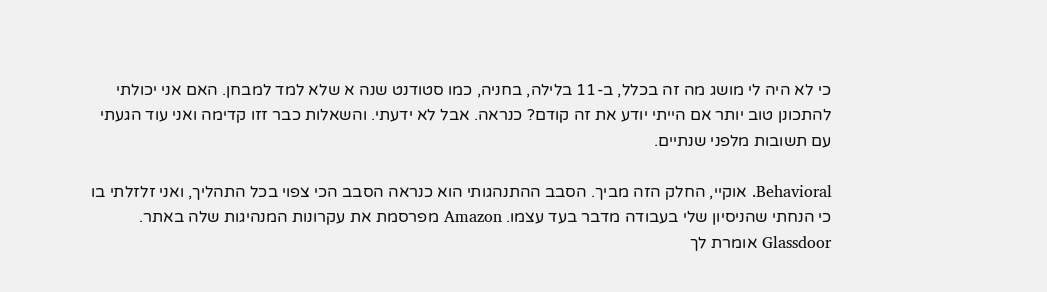כי לא היה לי מושג מה זה בכלל, ב-11 בלילה, בחניה, כמו סטודנט שנה א שלא למד למבחן. האם אני יכולתי להתכונן טוב יותר אם הייתי יודע את זה קודם? כנראה. אבל לא ידעתי. והשאלות כבר זזו קדימה ואני עוד הגעתי עם תשובות מלפני שנתיים.

Behavioral. אוקיי, החלק הזה מביך. הסבב ההתנהגותי הוא כנראה הסבב הכי צפוי בכל התהליך, ואני זלזלתי בו כי הנחתי שהניסיון שלי בעבודה מדבר בעד עצמו. Amazon מפרסמת את עקרונות המנהיגות שלה באתר. Glassdoor אומרת לך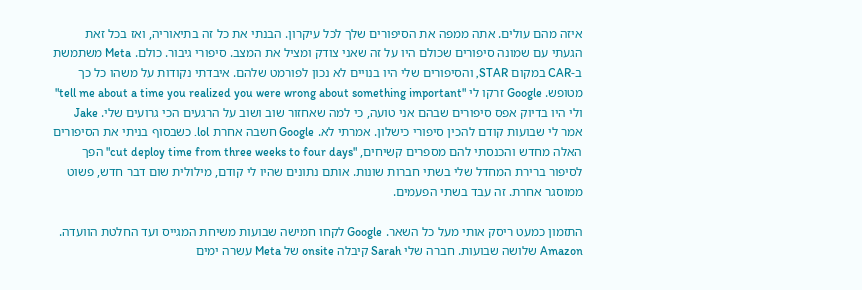איזה מהם עולים. אתה ממפה את הסיפורים שלך לכל עיקרון. הבנתי את כל זה בתיאוריה, ואז בכל זאת הגעתי עם שמונה סיפורים שכולם היו על זה שאני צודק ומציל את המצב. סיפורי גיבור. כולם. Meta משתמשת ב-CAR במקום STAR, והסיפורים שלי היו בנויים לא נכון לפורמט שלהם. איבדתי נקודות על משהו כל כך מטופש. Google זרקו לי "tell me about a time you realized you were wrong about something important" ולי היו בדיוק אפס סיפורים שבהם אני טועה, כי למה שאחזור שוב ושוב על הרגעים הכי גרועים שלי. Jake אמר לי שבועות קודם להכין סיפורי כישלון. אמרתי לא. Google חשבה אחרת lol. כשבסוף בניתי את הסיפורים האלה מחדש והכנסתי להם מספרים קשיחים, "cut deploy time from three weeks to four days" הפך לסיפור ברירת המחדל שלי בשתי חברות שונות. אותם נתונים שהיו לי קודם, מילולית שום דבר חדש, פשוט ממוסגר אחרת. זה עבד בשתי הפעמים.

התזמון כמעט ריסק אותי מעל כל השאר. Google לקחו חמישה שבועות משיחת המגייס ועד החלטת הוועדה. Amazon שלושה שבועות. חברה שלי Sarah קיבלה onsite של Meta עשרה ימים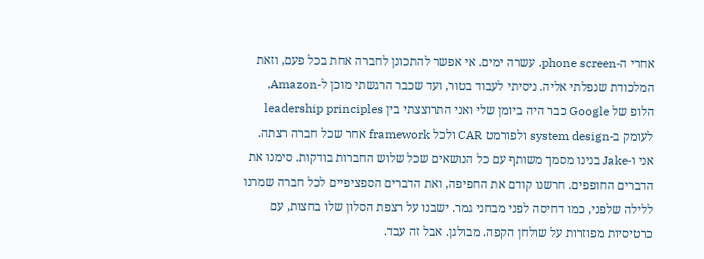אחרי ה-phone screen. עשרה ימים. אי אפשר להתכונן לחברה אחת בכל פעם, וזאת המלכודת שנפלתי אליה. ניסיתי לעבוד בטור, ועד שכבר הרגשתי מוכן ל-Amazon, הלופ של Google כבר היה ביומן שלי ואני התרוצצתי בין leadership principles לעומק ב-system design ולפורמט CAR ולכל framework אחר שכל חברה רצתה. אני ו-Jake בנינו מסמך משותף עם כל הנושאים שכל שלוש החברות בודקות. סימנו את הדברים החופפים. חרשנו קודם את החפיפה, ואת הדברים הספציפיים לכל חברה שמרנו ללילה שלפני, כמו דחיסה לפני מבחני גמר. ישבנו על רצפת הסלון שלו בחצות, עם כרטיסיות מפוזרות על שולחן הקפה. מבולגן. אבל זה עבד.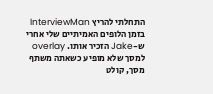התחלתי להריץ InterviewMan בזמן הלופים האמיתיים שלי אחרי ש-Jake הזכיר אותו. overlay למסך שלא מופיע כשאתה משתף מסך, קולט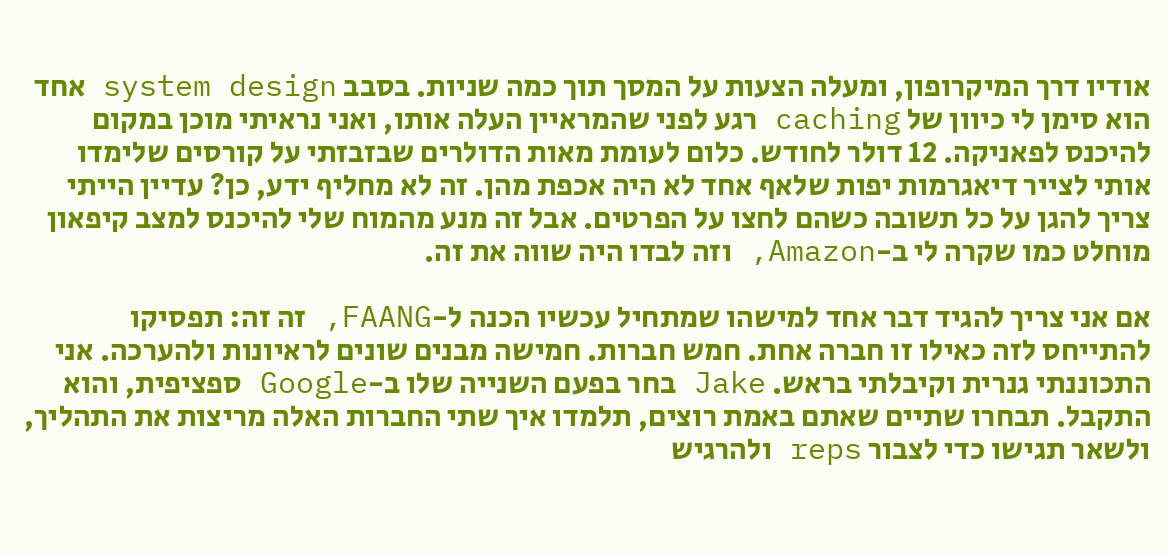אודיו דרך המיקרופון, ומעלה הצעות על המסך תוך כמה שניות. בסבב system design אחד הוא סימן לי כיוון של caching רגע לפני שהמראיין העלה אותו, ואני נראיתי מוכן במקום להיכנס לפאניקה. 12 דולר לחודש. כלום לעומת מאות הדולרים שבזבזתי על קורסים שלימדו אותי לצייר דיאגרמות יפות שלאף אחד לא היה אכפת מהן. זה לא מחליף ידע, כן? עדיין הייתי צריך להגן על כל תשובה כשהם לחצו על הפרטים. אבל זה מנע מהמוח שלי להיכנס למצב קיפאון מוחלט כמו שקרה לי ב-Amazon, וזה לבדו היה שווה את זה.

אם אני צריך להגיד דבר אחד למישהו שמתחיל עכשיו הכנה ל-FAANG, זה זה: תפסיקו להתייחס לזה כאילו זו חברה אחת. חמש חברות. חמישה מבנים שונים לראיונות ולהערכה. אני התכוננתי גנרית וקיבלתי בראש. Jake בחר בפעם השנייה שלו ב-Google ספציפית, והוא התקבל. תבחרו שתיים שאתם באמת רוצים, תלמדו איך שתי החברות האלה מריצות את התהליך, ולשאר תגישו כדי לצבור reps ולהרגיש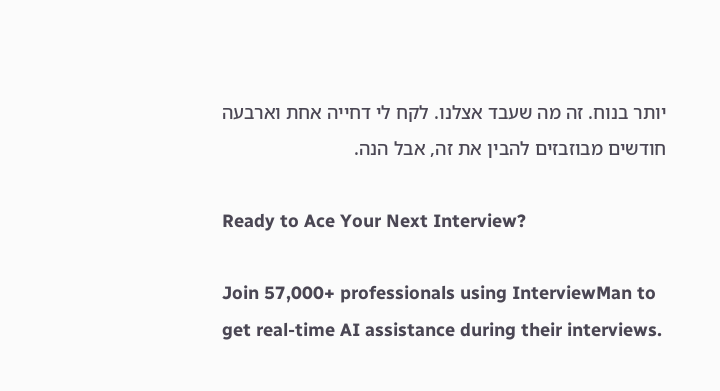יותר בנוח. זה מה שעבד אצלנו. לקח לי דחייה אחת וארבעה חודשים מבוזבזים להבין את זה, אבל הנה.

Ready to Ace Your Next Interview?

Join 57,000+ professionals using InterviewMan to get real-time AI assistance during their interviews.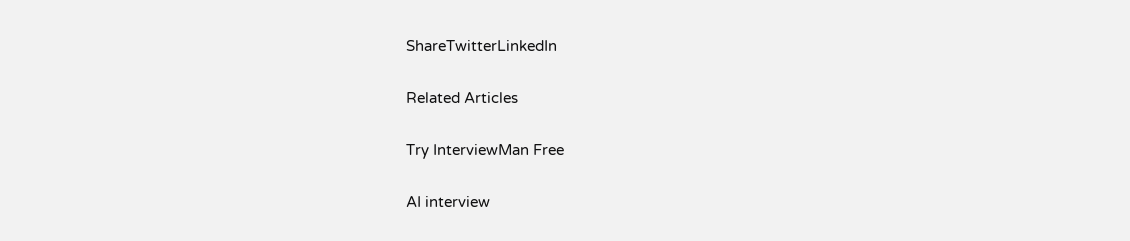ShareTwitterLinkedIn

Related Articles

Try InterviewMan Free

AI interview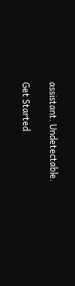assistant. Undetectable.

Get Started